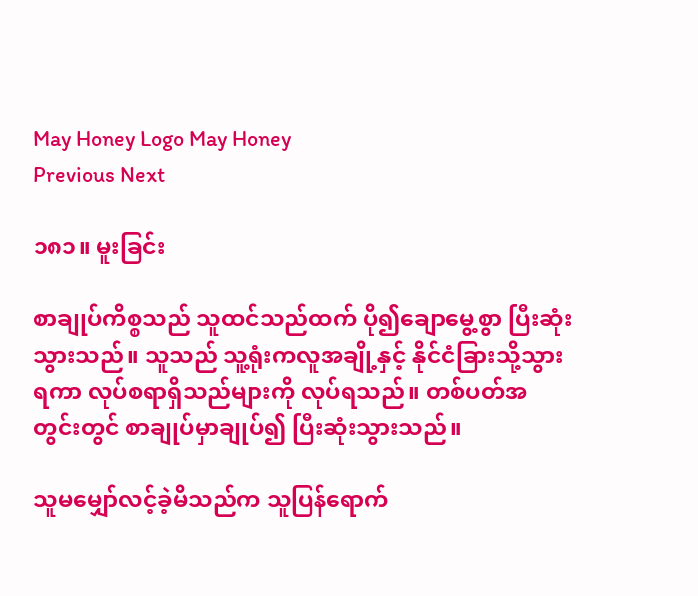May Honey Logo May Honey
Previous Next

၁၈၁။ မူးခြင်း

စာချုပ်ကိစ္စသည် သူထင်သည်ထက် ပို၍ချောမွေ့စွာ ပြီးဆုံးသွားသည်။ သူသည် သူ့ရုံးကလူအချို့နှင့် နိုင်ငံခြားသို့သွားရကာ လုပ်စရာရှိသည်များကို လုပ်ရသည်။ တစ်ပတ်အတွင်းတွင် စာချုပ်မှာချုပ်၍ ပြီးဆုံးသွားသည်။

သူမမျှော်လင့်ခဲ့မိသည်က သူပြန်ရောက်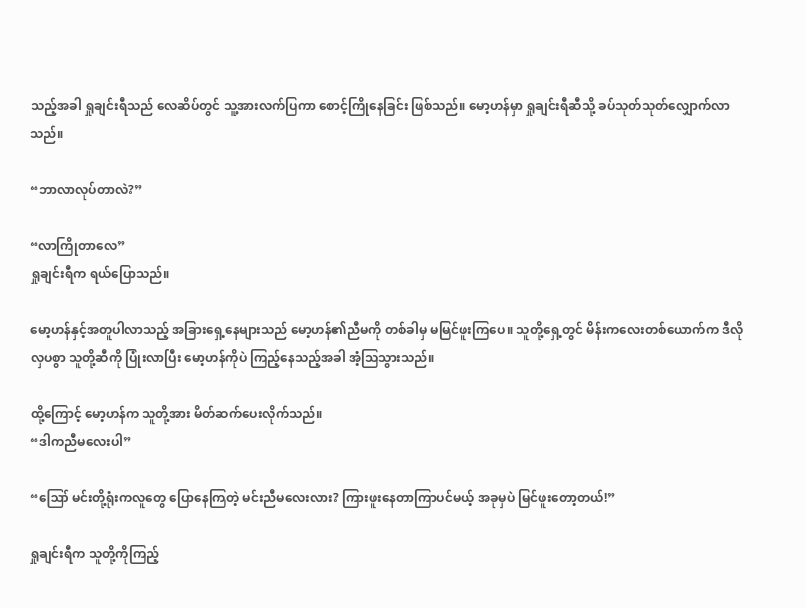သည့်အခါ ရှုချင်းရီသည် လေဆိပ်တွင် သူ့အားလက်ပြကာ စောင့်ကြိုနေခြင်း ဖြစ်သည်။ မော့ဟန်မှာ ရှုချင်းရီဆီသို့ ခပ်သုတ်သုတ်လျှောက်လာသည်။

“ဘာလာလုပ်တာလဲ?”

“လာကြိုတာလေ”
ရှုချင်းရီက ရယ်ပြောသည်။

မော့ဟန်နှင့်အတူပါလာသည့် အခြားရှေ့နေများသည် မော့ဟန်၏ညီမကို တစ်ခါမှ မမြင်ဖူးကြပေ။ သူတို့ရှေ့တွင် မိန်းကလေးတစ်ယောက်က ဒီလိုလှပစွာ သူတို့ဆီကို ပြုံးလာပြီး မော့ဟန်ကိုပဲ ကြည့်နေသည့်အခါ အံ့သြသွားသည်။

ထို့ကြောင့် မော့ဟန်က သူတို့အား မိတ်ဆက်ပေးလိုက်သည်။
“ဒါကညီမလေးပါ”

“ဪ မင်းတို့ရုံးကလူတွေ ပြောနေကြတဲ့ မင်းညီမလေးလား? ကြားဖူးနေတာကြာပင်မယ့် အခုမှပဲ မြင်ဖူးတော့တယ်!”

ရှုချင်းရီက သူတို့ကိုကြည့်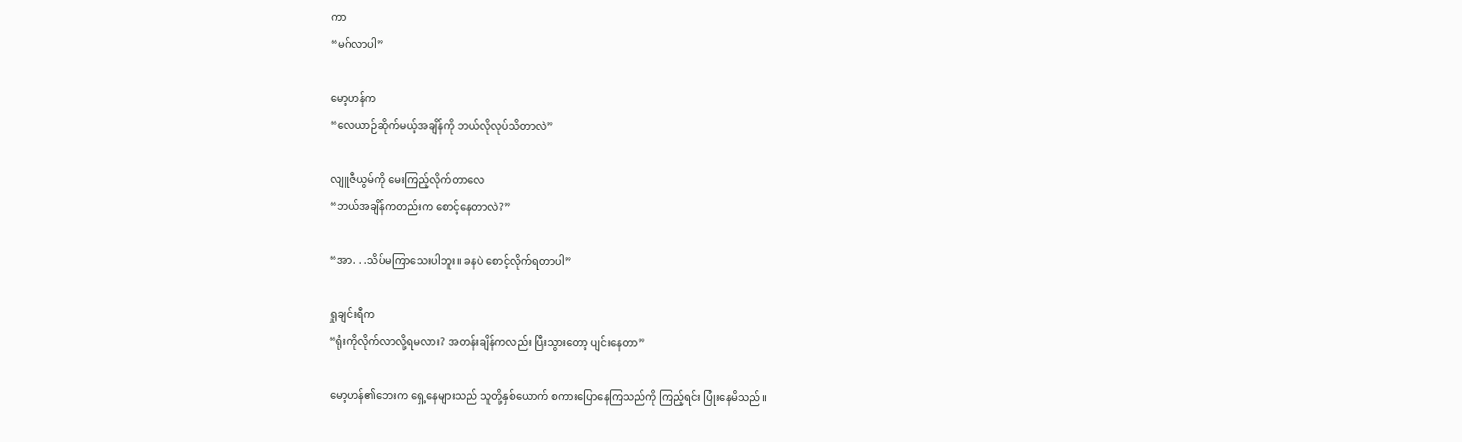ကာ
“မဂ်လာပါ”

မော့ဟန်က
“လေယာဉ်ဆိုက်မယ့်အချိန်ကို ဘယ်လိုလုပ်သိတာလဲ”

လျူဇီယွမ်ကို မေးကြည့်လိုက်တာလေ
“ဘယ်အချိန်ကတည်းက စောင့်နေတာလဲ?”

“အာ. . .သိပ်မကြာသေးပါဘူး။ ခနပဲ စောင့်လိုက်ရတာပါ”

ရှုချင်းရီက
“ရုံးကိုလိုက်လာလို့ရမလား? အတန်းချိန်ကလည်း ပြီးသွားတော့ ပျင်းနေတာ”

မော့ဟန်၏ဘေးက ရှေ့နေများသည် သူတို့နှစ်ယောက် စကားပြောနေကြသည်ကို ကြည့်ရင်း ပြုံးနေမိသည်။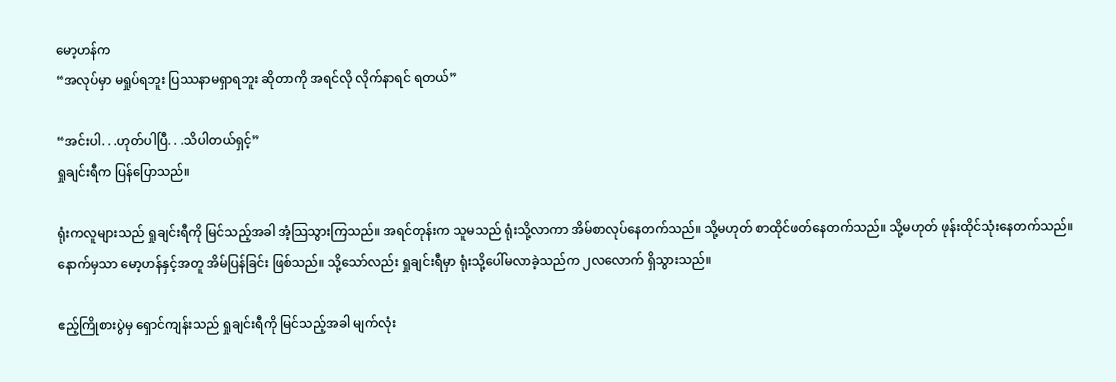မော့ဟန်က
“အလုပ်မှာ မရှုပ်ရဘူး ပြဿနာမရှာရဘူး ဆိုတာကို အရင်လို လိုက်နာရင် ရတယ်”

“အင်းပါ. . .ဟုတ်ပါပြီ. . .သိပါတယ်ရှင့်”
ရှုချင်းရီက ပြန်ပြောသည်။

ရုံးကလူများသည် ရှုချင်းရီကို မြင်သည့်အခါ အံ့သြသွားကြသည်။ အရင်တုန်းက သူမသည် ရုံးသို့လာကာ အိမ်စာလုပ်နေတက်သည်။ သို့မဟုတ် စာထိုင်ဖတ်နေတက်သည်။ သို့မဟုတ် ဖုန်းထိုင်သုံးနေတက်သည်။ နောက်မှသာ မော့ဟန်နှင့်အတူ အိမ်ပြန်ခြင်း ဖြစ်သည်။ သို့သော်လည်း ရှုချင်းရီမှာ ရုံးသို့ပေါ်မလာခဲ့သည်က ၂လလောက် ရှိသွားသည်။

ဧည့်ကြိုစားပွဲမှ ရှောင်ကျန်းသည် ရှုချင်းရီကို မြင်သည့်အခါ မျက်လုံး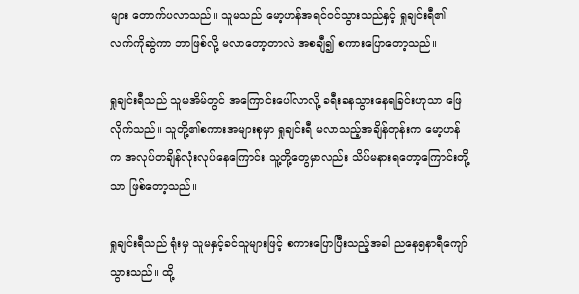များ တောက်ပလာသည်။ သူမသည် မော့ဟန်အရင်ဝင်သွားသည်နှင့် ရှုချင်းရီ၏ လက်ကိုဆွဲကာ ဘာဖြစ်လို့ မလာတော့တာလဲ အစချီ၍ စကားပြောတော့သည်။

ရှုချင်းရီသည် သူမအိမ်တွင် အကြောင်းပေါ်လာလို့ ခရီးခနသွားနေရခြင်းဟုသာ ဖြေလိုက်သည်။ သူတို့၏စကားအများစုမှာ ရှုချင်းရီ မလာသည့်အချိန်တုန်းက မော့ဟန်က အလုပ်တချိန်လုံးလုပ်နေကြောင်း သူ့တို့တွေမှာလည်း သိပ်မနားရတော့ကြောင်းတို့သာ ဖြစ်တော့သည်။

ရှုချင်းရီသည် ရုံးမှ သူမနှင့်ခင်သူများဖြင့် စကားပြောပြီးသည့်အခါ ညနေ၅နာရီကျော်သွားသည်။ ထို့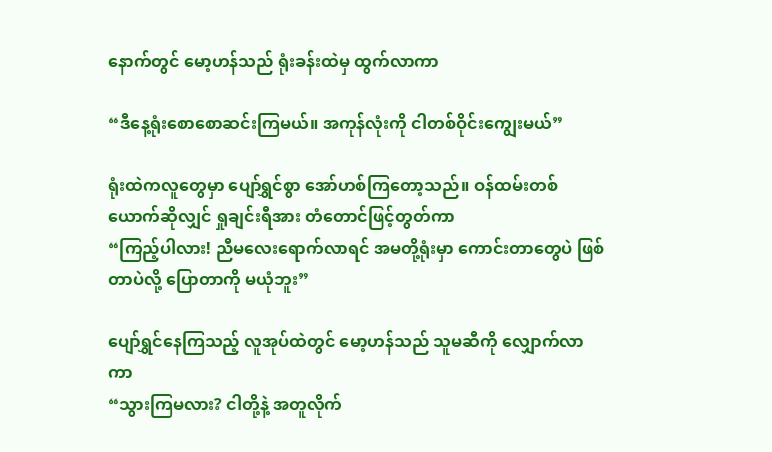နောက်တွင် မော့ဟန်သည် ရုံးခန်းထဲမှ ထွက်လာကာ

“ဒီနေ့ရုံးစောစောဆင်းကြမယ်။ အကုန်လုံးကို ငါတစ်ဝိုင်းကျွေးမယ်”

ရုံးထဲကလူတွေမှာ ပျော်ရွှင်စွာ အော်ဟစ်ကြတော့သည်။ ဝန်ထမ်းတစ်ယောက်ဆိုလျှင် ရှုချင်းရီအား တံတောင်ဖြင့်တွတ်ကာ
“ကြည့်ပါလား! ညီမလေးရောက်လာရင် အမတို့ရုံးမှာ ကောင်းတာတွေပဲ ဖြစ်တာပဲလို့ ပြောတာကို မယုံဘူး”

ပျော်ရွှင်နေကြသည့် လူအုပ်ထဲတွင် မော့ဟန်သည် သူမဆီကို လျှောက်လာကာ
“သွားကြမလား? ငါတို့နဲ့ အတူလိုက်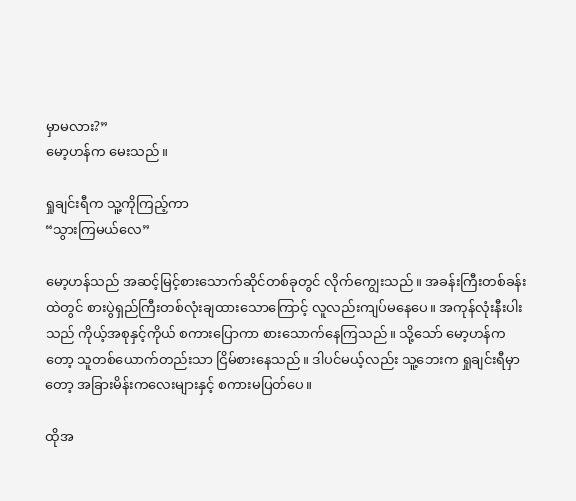မှာမလား?”
မော့ဟန်က မေးသည်။

ရှုချင်းရီက သူ့ကိုကြည့်ကာ
“သွားကြမယ်လေ”

မော့ဟန်သည် အဆင့်မြင့်စားသောက်ဆိုင်တစ်ခုတွင် လိုက်ကျွေးသည်။ အခန်းကြီးတစ်ခန်းထဲတွင် စားပွဲရှည်ကြီးတစ်လုံးချထားသောကြောင့် လူလည်းကျပ်မနေပေ။ အကုန်လုံးနီးပါးသည် ကိုယ့်အစုနှင့်ကိုယ် စကားပြောကာ စားသောက်နေကြသည်။ သို့သော် မော့ဟန်ကတော့ သူတစ်ယောက်တည်းသာ ငြိမ်စားနေသည်။ ဒါပင်မယ့်လည်း သူ့ဘေးက ရှုချင်းရီမှာတော့ အခြားမိန်းကလေးများနှင့် စကားမပြတ်ပေ။

ထိုအ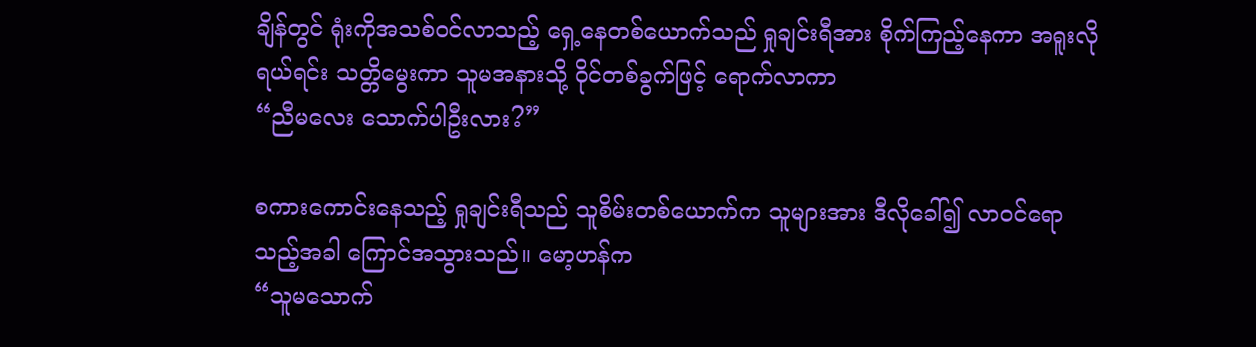ချိန်တွင် ရုံးကိုအသစ်ဝင်လာသည့် ရှေ့နေတစ်ယောက်သည် ရှုချင်းရီအား စိုက်ကြည့်နေကာ အရူးလိုရယ်ရင်း သတ္တိမွေးကာ သူမအနားသို့ ဝိုင်တစ်ခွက်ဖြင့် ရောက်လာကာ
“ညီမလေး သောက်ပါဦးလား?”

စကားကောင်းနေသည့် ရှုချင်းရီသည် သူစိမ်းတစ်ယောက်က သူများအား ဒီလိုခေါ်၍ လာဝင်ရောသည့်အခါ ကြောင်အသွားသည်။ မော့ဟန်က
“သူမသောက်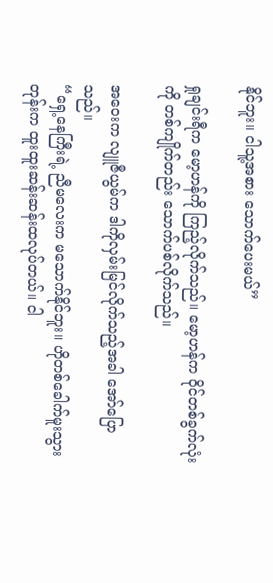နိုင်ဘူး။ ငါသူ့အစား သောက်ပေးမယ်”

ရှုချင်းရီက မော့ဟန်ကို ကြည့်လိုက်သည်။ မော့ဟန်က ဝိုင်တစ်ခွက်လုံးကို တစ်ကျိုက်တည်း သောက်ပစ်လိုက်သည်။

အဝေးက လျူဇီယွမ်က ဒါကိုလှမ်းမြင်လိုက်သည့်အခါ အော်ပြောသည်။
“ရှေ့နေကြီးရဲ့ ညီမလေးက မသောက်နိုင်ဘူး။ ဟိုတစ်ခေါက်မူးသွားတုန်းက ထူးထူးဆန်းဆန်းထလုပ်တယ်။ ငါ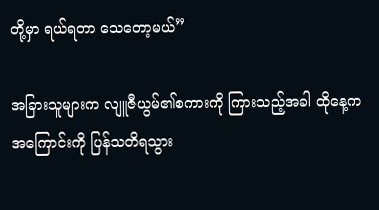တို့မှာ ရယ်ရတာ သေတော့မယ်”

အခြားသူများက လျူဇီယွမ်၏စကားကို ကြားသည့်အခါ ထိုနေ့ကအကြောင်းကို ပြန်သတိရသွား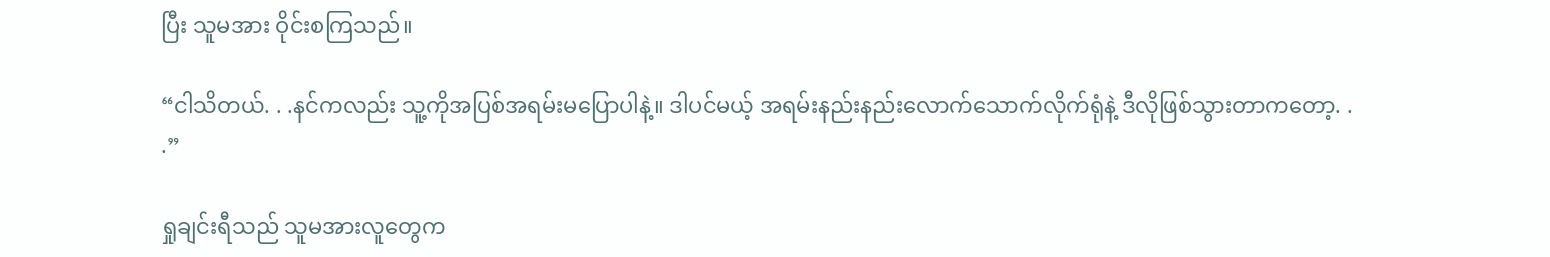ပြီး သူမအား ဝိုင်းစကြသည်။

“ငါသိတယ်. . .နင်ကလည်း သူ့ကိုအပြစ်အရမ်းမပြောပါနဲ့။ ဒါပင်မယ့် အရမ်းနည်းနည်းလောက်သောက်လိုက်ရုံနဲ့ ဒီလိုဖြစ်သွားတာကတော့. . .”

ရှုချင်းရီသည် သူမအားလူတွေက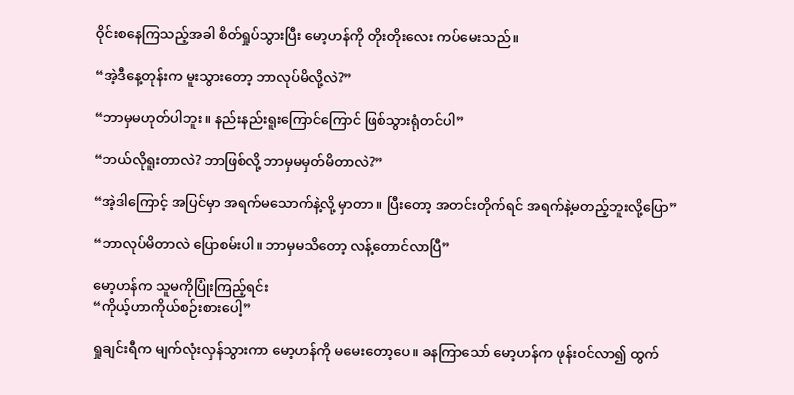ဝိုင်းစနေကြသည့်အခါ စိတ်ရှုပ်သွားပြီး မော့ဟန်ကို တိုးတိုးလေး ကပ်မေးသည်။

“အဲ့ဒီနေ့တုန်းက မူးသွားတော့ ဘာလုပ်မိလို့လဲ?”

“ဘာမှမဟုတ်ပါဘူး။ နည်းနည်းရူးကြောင်ကြောင် ဖြစ်သွားရုံတင်ပါ”

“ဘယ်လိုရူးတာလဲ? ဘာဖြစ်လို့ ဘာမှမမှတ်မိတာလဲ?”

“အဲ့ဒါကြောင့် အပြင်မှာ အရက်မသောက်နဲ့လို့ မှာတာ။ ပြီးတော့ အတင်းတိုက်ရင် အရက်နဲ့မတည့်ဘူးလို့ပြော”

“ဘာလုပ်မိတာလဲ ပြောစမ်းပါ။ ဘာမှမသိတော့ လန့်တောင်လာပြီ”

မော့ဟန်က သူမကိုပြုံးကြည့်ရင်း
“ကိုယ့်ဟာကိုယ်စဉ်းစားပေါ့”

ရှုချင်းရီက မျက်လုံးလှန်သွားကာ မော့ဟန်ကို မမေးတော့ပေ။ ခနကြာသော် မော့ဟန်က ဖုန်းဝင်လာ၍ ထွက်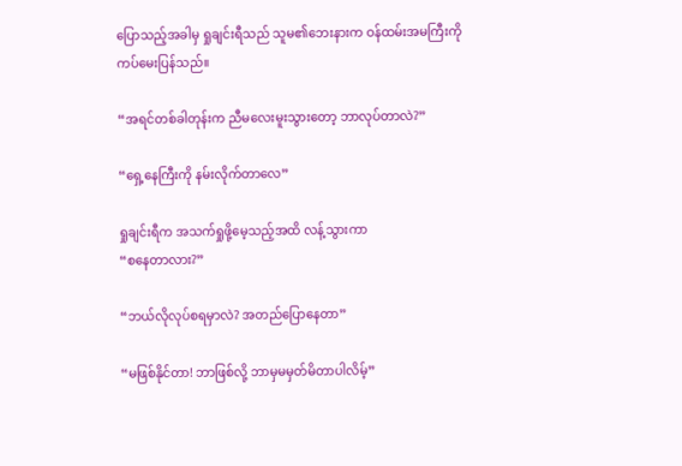ပြောသည့်အခါမှ ရှုချင်းရီသည် သူမ၏ဘေးနားက ဝန်ထမ်းအမကြီးကို ကပ်မေးပြန်သည်။

“အရင်တစ်ခါတုန်းက ညီမလေးမူးသွားတော့ ဘာလုပ်တာလဲ?”

“ရှေ့နေကြီးကို နမ်းလိုက်တာလေ”

ရှုချင်းရီက အသက်ရှုဖို့မေ့သည့်အထိ လန့်သွားကာ
“စနေတာလား?”

“ဘယ်လိုလုပ်စရမှာလဲ? အတည်ပြောနေတာ”

“မဖြစ်နိုင်တာ! ဘာဖြစ်လို့ ဘာမှမမှတ်မိတာပါလိမ့်”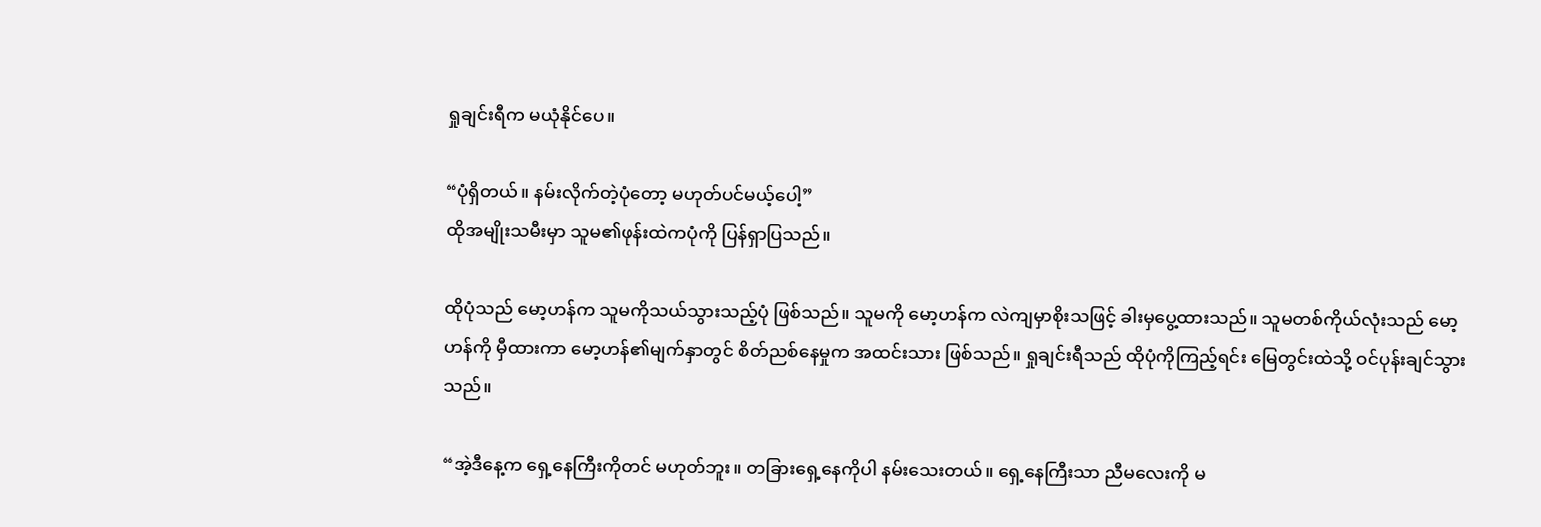ရှုချင်းရီက မယုံနိုင်ပေ။

“ပုံရှိတယ်။ နမ်းလိုက်တဲ့ပုံတော့ မဟုတ်ပင်မယ့်ပေါ့”
ထိုအမျိုးသမီးမှာ သူမ၏ဖုန်းထဲကပုံကို ပြန်ရှာပြသည်။

ထိုပုံသည် မော့ဟန်က သူမကိုသယ်သွားသည့်ပုံ ဖြစ်သည်။ သူမကို မော့ဟန်က လဲကျမှာစိုးသဖြင့် ခါးမှပွေ့ထားသည်။ သူမတစ်ကိုယ်လုံးသည် မော့ဟန်ကို မှီထားကာ မော့ဟန်၏မျက်နှာတွင် စိတ်ညစ်နေမှုက အထင်းသား ဖြစ်သည်။ ရှုချင်းရီသည် ထိုပုံကိုကြည့်ရင်း မြေတွင်းထဲသို့ ဝင်ပုန်းချင်သွားသည်။

“အဲ့ဒီနေ့က ရှေ့နေကြီးကိုတင် မဟုတ်ဘူး။ တခြားရှေ့နေကိုပါ နမ်းသေးတယ်။ ရှေ့နေကြီးသာ ညီမလေးကို မ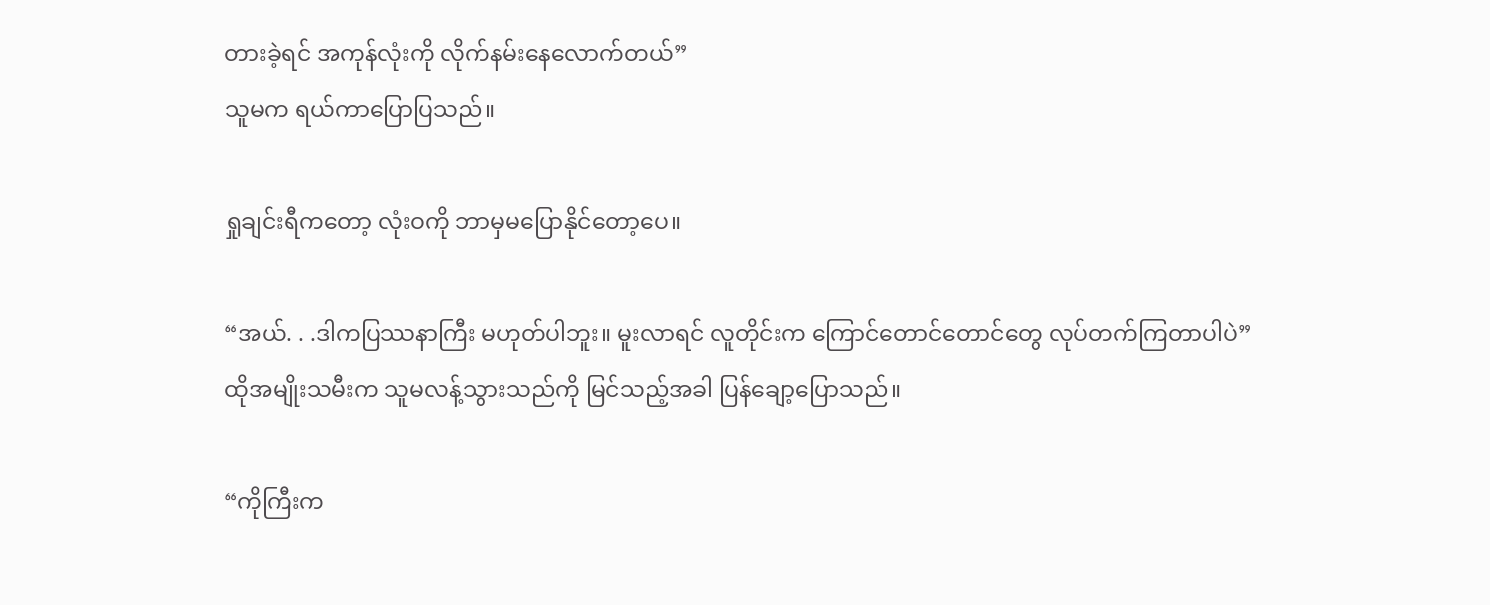တားခဲ့ရင် အကုန်လုံးကို လိုက်နမ်းနေလောက်တယ်”
သူမက ရယ်ကာပြောပြသည်။

ရှုချင်းရီကတော့ လုံးဝကို ဘာမှမပြောနိုင်တော့ပေ။

“အယ်. . .ဒါကပြဿနာကြီး မဟုတ်ပါဘူး။ မူးလာရင် လူတိုင်းက ကြောင်တောင်တောင်တွေ လုပ်တက်ကြတာပါပဲ”
ထိုအမျိုးသမီးက သူမလန့်သွားသည်ကို မြင်သည့်အခါ ပြန်ချော့ပြောသည်။

“ကိုကြီးက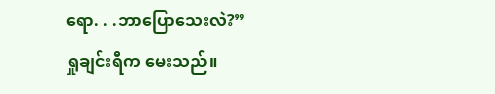ရော. . .ဘာပြောသေးလဲ?”
ရှုချင်းရီက မေးသည်။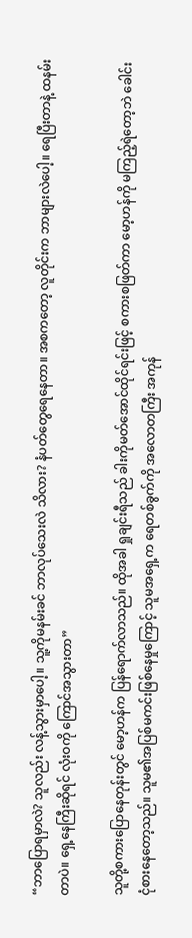“ဘာပြောရမှာလဲ? သူလည်း လန့်သွားမှာပေါ့။ သူ့ကိုမနမ်းခင် ဘာလုပ်သေးလဲ သိလား? နံပတ်တွေရေနေတာ။ အစကတော့ လူတိုင်းက ဘာများလဲပေါ့။ ရေပြီးတာနဲ့ ထနမ်းတာပဲ။ ရှေ့နေကြီးဆိုရင် လုံးဝကို ကြောင်အသွားတာ”

သူတို့စကားပြောနေတုန်းတွင် မော့ဟန်က ပြန်ရောက်လာသည်။ ထိုအခါ ရှုချင်းရီသည် ခါးကိုမတ်အောင်ထိုင်ရင်းဖြင့် စကားစဖြတ်ကာ မော့ဟန်ကို မကြည့်ရဲတော့ဘဲ ခေါင်းငုံစားနေတော့သည်။ သူမ၏အပြစ်မကင်းဖြစ်နေမှုကြောင့် သူမအရှေ့က ရေတစ်ခွက်ကို အလောတကြီး အကုန်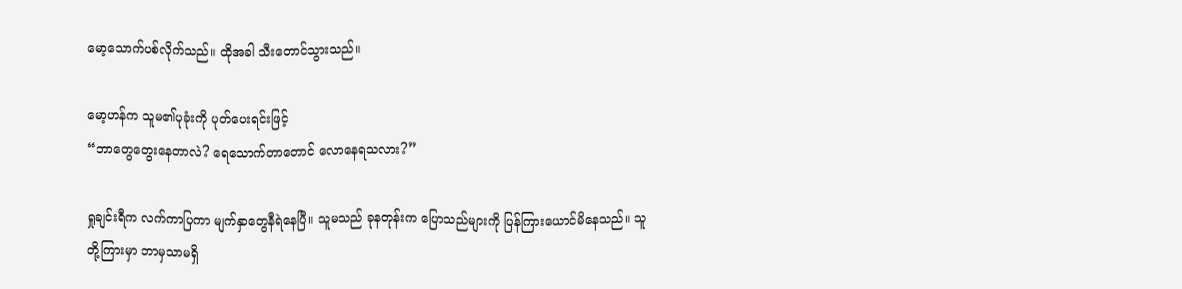မော့သောက်ပစ်လိုက်သည်။ ထိုအခါ သီးတောင်သွားသည်။

မော့ဟန်က သူမ၏ပုခုံးကို ပုတ်ပေးရင်းဖြင့်
“ဘာတွေတွေးနေတာလဲ? ရေသောက်တာတောင် လောနေရသလား?”

ရှုချင်းရီက လက်ကာပြကာ မျက်နှာတွေနီရဲနေပြီ။ သူမသည် ခုနတုန်းက ပြောသည်များကို ပြန်ကြားယောင်မိနေသည်။ သူတို့ကြားမှာ ဘာမှသာမရှိ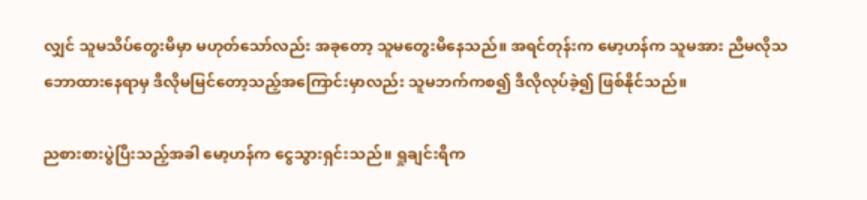လျှင် သူမသိပ်တွေးမိမှာ မဟုတ်သော်လည်း အခုတော့ သူမတွေးမိနေသည်။ အရင်တုန်းက မော့ဟန်က သူမအား ညီမလိုသဘောထားနေရာမှ ဒီလိုမမြင်တော့သည့်အကြောင်းမှာလည်း သူမဘက်ကစ၍ ဒီလိုလုပ်ခဲ့၍ ဖြစ်နိုင်သည်။

ညစားစားပွဲပြီးသည့်အခါ မော့ဟန်က ငွေသွားရှင်းသည်။ ရှုချင်းရီက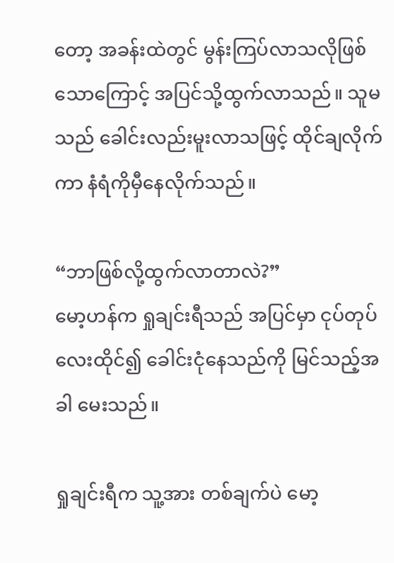တော့ အခန်းထဲတွင် မွန်းကြပ်လာသလိုဖြစ်သောကြောင့် အပြင်သို့ထွက်လာသည်။ သူမသည် ခေါင်းလည်းမူးလာသဖြင့် ထိုင်ချလိုက်ကာ နံရံကိုမှီနေလိုက်သည်။

“ဘာဖြစ်လို့ထွက်လာတာလဲ?”
မော့ဟန်က ရှုချင်းရီသည် အပြင်မှာ ငုပ်တုပ်လေးထိုင်၍ ခေါင်းငုံနေသည်ကို မြင်သည့်အခါ မေးသည်။

ရှုချင်းရီက သူ့အား တစ်ချက်ပဲ မော့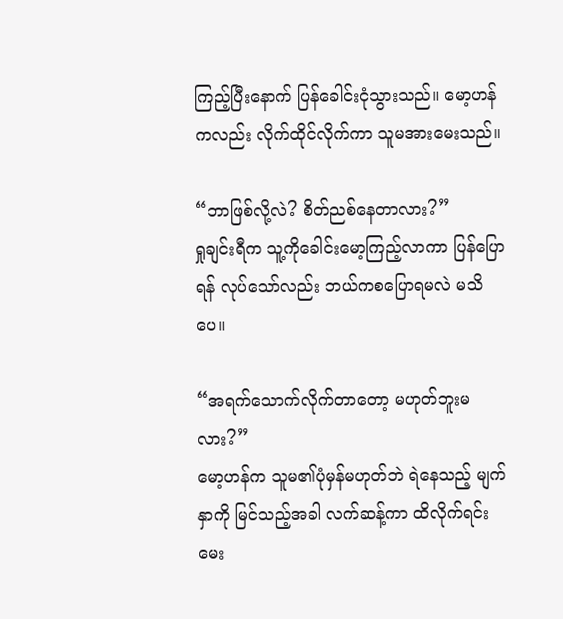ကြည့်ပြီးနောက် ပြန်ခေါင်းငုံသွားသည်။ မော့ဟန်ကလည်း လိုက်ထိုင်လိုက်ကာ သူမအားမေးသည်။

“ဘာဖြစ်လို့လဲ? စိတ်ညစ်နေတာလား?”
ရှုချင်းရီက သူ့ကိုခေါင်းမော့ကြည့်လာကာ ပြန်ပြောရန် လုပ်သော်လည်း ဘယ်ကစပြောရမလဲ မသိပေ။

“အရက်သောက်လိုက်တာတော့ မဟုတ်ဘူးမလား?”
မော့ဟန်က သူမ၏ပုံမှန်မဟုတ်ဘဲ ရဲနေသည့် မျက်နှာကို မြင်သည့်အခါ လက်ဆန့်ကာ ထိလိုက်ရင်းမေး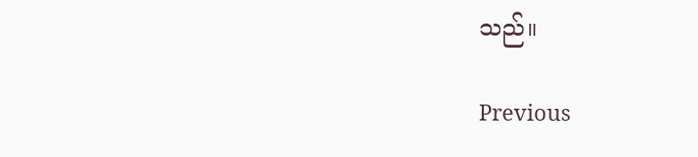သည်။

Previous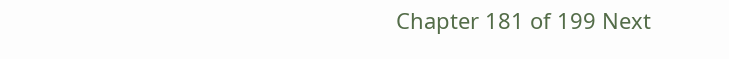Chapter 181 of 199 Next